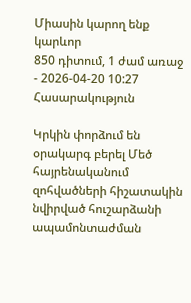Միասին կարող ենք
կարևոր
850 դիտում, 1 ժամ առաջ - 2026-04-20 10:27
Հասարակություն

Կրկին փորձում են օրակարգ բերել Մեծ հայրենականում զոհվածների հիշատակին նվիրված հուշարձանի ապամոնտաժման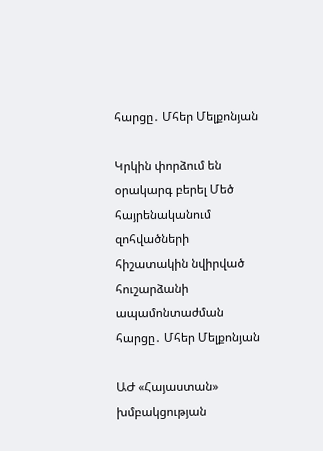հարցը․ Մհեր Մելքոնյան

Կրկին փորձում են օրակարգ բերել Մեծ հայրենականում զոհվածների հիշատակին նվիրված հուշարձանի ապամոնտաժման հարցը․ Մհեր Մելքոնյան

ԱԺ «Հայաստան» խմբակցության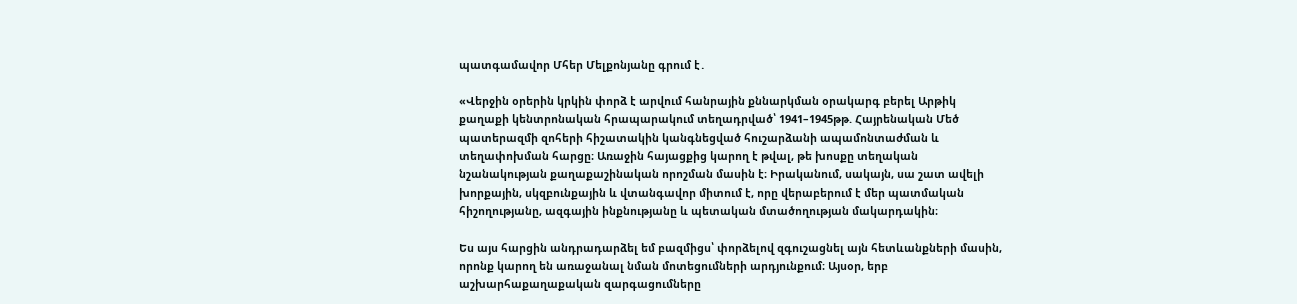պատգամավոր Մհեր Մելքոնյանը գրում է․

«Վերջին օրերին կրկին փորձ է արվում հանրային քննարկման օրակարգ բերել Արթիկ քաղաքի կենտրոնական հրապարակում տեղադրված՝ 1941–1945թթ. Հայրենական Մեծ պատերազմի զոհերի հիշատակին կանգնեցված հուշարձանի ապամոնտաժման և տեղափոխման հարցը։ Առաջին հայացքից կարող է թվալ, թե խոսքը տեղական նշանակության քաղաքաշինական որոշման մասին է։ Իրականում, սակայն, սա շատ ավելի խորքային, սկզբունքային և վտանգավոր միտում է, որը վերաբերում է մեր պատմական հիշողությանը, ազգային ինքնությանը և պետական մտածողության մակարդակին։

Ես այս հարցին անդրադարձել եմ բազմիցս՝ փորձելով զգուշացնել այն հետևանքների մասին, որոնք կարող են առաջանալ նման մոտեցումների արդյունքում։ Այսօր, երբ աշխարհաքաղաքական զարգացումները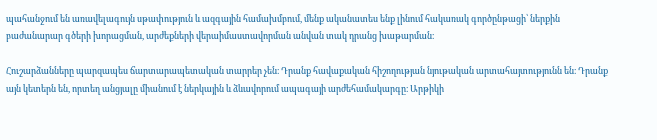պահանջում են առավելագույն սթափություն և ազգային համախմբում, մենք ականատես ենք լինում հակառակ գործընթացի՝ ներքին բաժանարար գծերի խորացման, արժեքների վերաիմաստավորման անվան տակ դրանց խաթարման։

Հուշարձանները պարզապես ճարտարապետական տարրեր չեն։ Դրանք հավաքական հիշողության նյութական արտահայտությունն են։ Դրանք այն կետերն են, որտեղ անցյալը միանում է ներկային և ձևավորում ապագայի արժեհամակարգը։ Արթիկի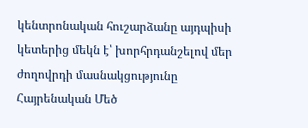կենտրոնական հուշարձանը այդպիսի կետերից մեկն է՝ խորհրդանշելով մեր ժողովրդի մասնակցությունը Հայրենական Մեծ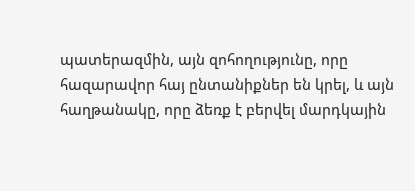պատերազմին, այն զոհողությունը, որը հազարավոր հայ ընտանիքներ են կրել, և այն հաղթանակը, որը ձեռք է բերվել մարդկային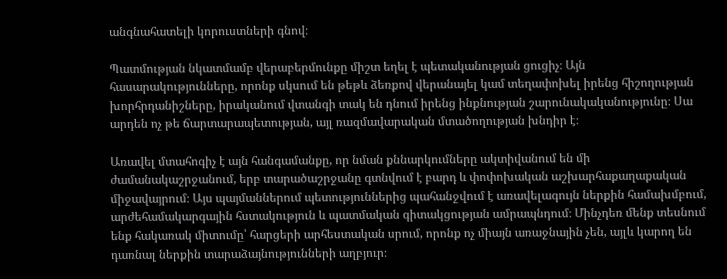անգնահատելի կորուստների գնով։

Պատմության նկատմամբ վերաբերմունքը միշտ եղել է պետականության ցուցիչ։ Այն հասարակությունները, որոնք սկսում են թեթև ձեռքով վերանայել կամ տեղափոխել իրենց հիշողության խորհրդանիշները, իրականում վտանգի տակ են դնում իրենց ինքնության շարունակականությունը։ Սա արդեն ոչ թե ճարտարապետության, այլ ռազմավարական մտածողության խնդիր է։

Առավել մտահոգիչ է այն հանգամանքը, որ նման քննարկումները ակտիվանում են մի ժամանակաշրջանում, երբ տարածաշրջանը գտնվում է բարդ և փոփոխական աշխարհաքաղաքական միջավայրում։ Այս պայմաններում պետություններից պահանջվում է առավելագույն ներքին համախմբում, արժեհամակարգային հստակություն և պատմական գիտակցության ամրապնդում։ Մինչդեռ մենք տեսնում ենք հակառակ միտումը՝ հարցերի արհեստական սրում, որոնք ոչ միայն առաջնային չեն, այլև կարող են դառնալ ներքին տարաձայնությունների աղբյուր։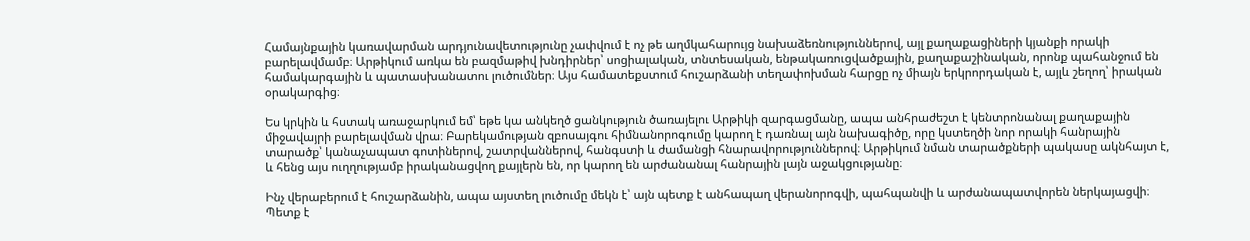Համայնքային կառավարման արդյունավետությունը չափվում է ոչ թե աղմկահարույց նախաձեռնություններով, այլ քաղաքացիների կյանքի որակի բարելավմամբ։ Արթիկում առկա են բազմաթիվ խնդիրներ՝ սոցիալական, տնտեսական, ենթակառուցվածքային, քաղաքաշինական, որոնք պահանջում են համակարգային և պատասխանատու լուծումներ։ Այս համատեքստում հուշարձանի տեղափոխման հարցը ոչ միայն երկրորդական է, այլև շեղող՝ իրական օրակարգից։

Ես կրկին և հստակ առաջարկում եմ՝ եթե կա անկեղծ ցանկություն ծառայելու Արթիկի զարգացմանը, ապա անհրաժեշտ է կենտրոնանալ քաղաքային միջավայրի բարելավման վրա։ Բարեկամության զբոսայգու հիմնանորոգումը կարող է դառնալ այն նախագիծը, որը կստեղծի նոր որակի հանրային տարածք՝ կանաչապատ գոտիներով, շատրվաններով, հանգստի և ժամանցի հնարավորություններով։ Արթիկում նման տարածքների պակասը ակնհայտ է, և հենց այս ուղղությամբ իրականացվող քայլերն են, որ կարող են արժանանալ հանրային լայն աջակցությանը։

Ինչ վերաբերում է հուշարձանին, ապա այստեղ լուծումը մեկն է՝ այն պետք է անհապաղ վերանորոգվի, պահպանվի և արժանապատվորեն ներկայացվի։ Պետք է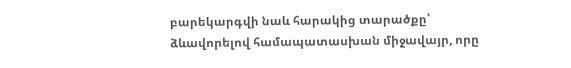բարեկարգվի նաև հարակից տարածքը՝ ձևավորելով համապատասխան միջավայր, որը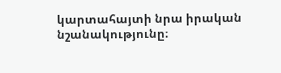կարտահայտի նրա իրական նշանակությունը։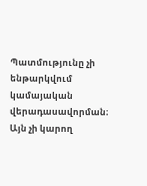Պատմությունը չի ենթարկվում կամայական վերադասավորման։ Այն չի կարող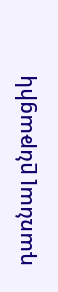դառնալ ընթացիկ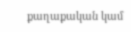քաղաքական կամ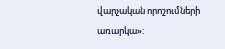վարչական որոշումների առարկա»: